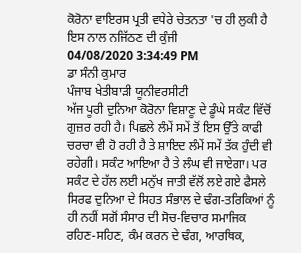ਕੋਰੋਨਾ ਵਾਇਰਸ ਪ੍ਰਤੀ ਵਧੇਰੇ ਚੇਤਨਤਾ 'ਚ ਹੀ ਲੁਕੀ ਹੈ ਇਸ ਨਾਲ ਨਜਿੱਠਣ ਦੀ ਕੁੰਜੀ
04/08/2020 3:34:49 PM
ਡਾ ਸੰਨੀ ਕੁਮਾਰ
ਪੰਜਾਬ ਖੇਤੀਬਾੜੀ ਯੂਨੀਵਰਸੀਟੀ
ਅੱਜ ਪੂਰੀ ਦੁਨਿਆ ਕੋਰੋਨਾ ਵਿਸ਼ਾਣੂ ਦੇ ਡੂੰਘੇ ਸਕੰਟ ਵਿੱਚੋਂ ਗੁਜ਼ਰ ਰਹੀ ਹੈ। ਪਿਛਲੇ ਲੰਮੇਂ ਸਮੇਂ ਤੋਂ ਇਸ ਉੱਤੇ ਕਾਫੀ ਚਰਚਾ ਵੀ ਹੋ ਰਹੀ ਹੈ ਤੇ ਸ਼ਾਇਦ ਲੰਮੇਂ ਸਮੇਂ ਤੱਕ ਹੁੰਦੀ ਵੀ ਰਹੇਗੀ। ਸਕੰਟ ਆਇਆ ਹੈ ਤੇ ਲੰਘ ਵੀ ਜਾਏਗਾ। ਪਰ ਸਕੰਟ ਦੇ ਹੱਲ ਲਈ ਮਨੁੱਖ ਜਾਤੀ ਵੱਲੋਂ ਲਏ ਗਏ ਫੈਸਲੇ ਸਿਰਫ ਦੁਨਿਆ ਦੇ ਸਿਹਤ ਸੰਭਾਲ ਦੇ ਢੰਗ-ਤਰਿਕਿਆਂ ਨੂੰ ਹੀ ਨਹੀਂ ਸਗੋਂ ਸੰਸਾਰ ਦੀ ਸੋਚ-ਵਿਚਾਰ ਸਮਾਜਿਕ ਰਹਿਣ-ਸਹਿਣ, ਕੰਮ ਕਰਨ ਦੇ ਢੰਗ, ਆਰਥਿਕ,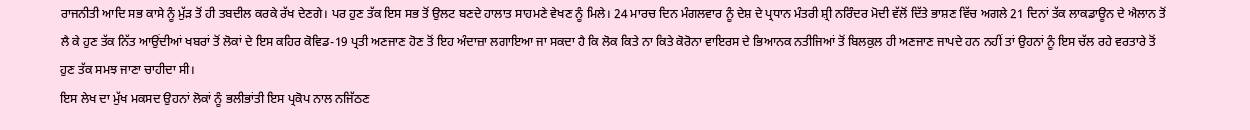ਰਾਜਨੀਤੀ ਆਦਿ ਸਭ ਕਾਸੇ ਨੂੰ ਮੁੱੜ ਤੋਂ ਹੀ ਤਬਦੀਲ ਕਰਕੇ ਰੱਖ ਦੇਣਗੇ। ਪਰ ਹੁਣ ਤੱਕ ਇਸ ਸਭ ਤੋਂ ਉਲਟ ਬਣਦੇ ਹਾਲਾਤ ਸਾਹਮਣੇ ਵੇਖਣ ਨੂੰ ਮਿਲੇ। 24 ਮਾਰਚ ਦਿਨ ਮੰਗਲਵਾਰ ਨੂੰ ਦੇਸ਼ ਦੇ ਪ੍ਰਧਾਨ ਮੰਤਰੀ ਸ਼੍ਰੀ ਨਰਿੰਦਰ ਮੋਦੀ ਵੱਲੋਂ ਦਿੱਤੇ ਭਾਸ਼ਣ ਵਿੱਚ ਅਗਲੇ 21 ਦਿਨਾਂ ਤੱਕ ਲਾਕਡਾਊਨ ਦੇ ਐਲਾਨ ਤੋਂ ਲੈ ਕੇ ਹੁਣ ਤੱਕ ਨਿੱਤ ਆਉਂਦੀਆਂ ਖਬਰਾਂ ਤੋਂ ਲੋਕਾਂ ਦੇ ਇਸ ਕਹਿਰ ਕੋਵਿਡ-19 ਪ੍ਰਤੀ ਅਣਜਾਣ ਹੋਣ ਤੋਂ ਇਹ ਅੰਦਾਜ਼ਾ ਲਗਾਇਆ ਜਾ ਸਕਦਾ ਹੈ ਕਿ ਲੋਕ ਕਿਤੇ ਨਾ ਕਿਤੇ ਕੋਰੋਨਾ ਵਾਇਰਸ ਦੇ ਭਿਆਨਕ ਨਤੀਜਿਆਂ ਤੋਂ ਬਿਲਕੁਲ ਹੀ ਅਣਜਾਣ ਜਾਪਦੇ ਹਨ ਨਹੀਂ ਤਾਂ ਉਹਨਾਂ ਨੂੰ ਇਸ ਚੱਲ ਰਹੇ ਵਰਤਾਰੇ ਤੋਂ ਹੁਣ ਤੱਕ ਸਮਝ ਜਾਣਾ ਚਾਹੀਦਾ ਸੀ।
ਇਸ ਲੇਖ ਦਾ ਮੁੱਖ ਮਕਸਦ ਉਹਨਾਂ ਲੋਕਾਂ ਨੂੰ ਭਲੀਭਾਂਤੀ ਇਸ ਪ੍ਰਕੋਪ ਨਾਲ ਨਜਿੱਠਣ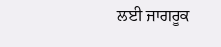ਲਈ ਜਾਗਰੂਕ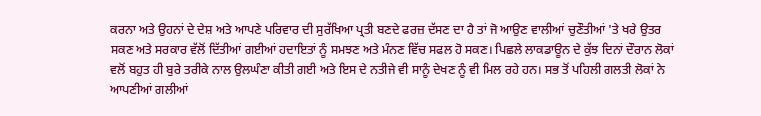ਕਰਨਾ ਅਤੇ ਉਹਨਾਂ ਦੇ ਦੇਸ਼ ਅਤੇ ਆਪਣੇ ਪਰਿਵਾਰ ਦੀ ਸੁਰੱਖਿਆ ਪ੍ਰਤੀ ਬਣਦੇ ਫਰਜ਼ ਦੱਸਣ ਦਾ ਹੈ ਤਾਂ ਜੋ ਆਉਣ ਵਾਲੀਆਂ ਚੁਣੌਤੀਆਂ 'ਤੇ ਖਰੇ ਉਤਰ ਸਕਣ ਅਤੇ ਸਰਕਾਰ ਵੱਲੋਂ ਦਿੱਤੀਆਂ ਗਈਆਂ ਹਦਾਇਤਾਂ ਨੂੰ ਸਮਝਣ ਅਤੇ ਮੰਨਣ ਵਿੱਚ ਸਫਲ ਹੋ ਸਕਣ। ਪਿਛਲੇ ਲਾਕਡਾਊਨ ਦੇ ਕੁੱਝ ਦਿਨਾਂ ਦੌਰਾਨ ਲੋਕਾਂ ਵਲੋਂ ਬਹੁਤ ਹੀ ਬੁਰੇ ਤਰੀਕੇ ਨਾਲ ਉਲਘੰਣਾ ਕੀਤੀ ਗਈ ਅਤੇ ਇਸ ਦੇ ਨਤੀਜੇ ਵੀ ਸਾਨੂੰ ਦੇਖਣ ਨੂੰ ਵੀ ਮਿਲ ਰਹੇ ਹਨ। ਸਭ ਤੋਂ ਪਹਿਲੀ ਗਲਤੀ ਲੋਕਾਂ ਨੇ ਆਪਣੀਆਂ ਗਲੀਆਂ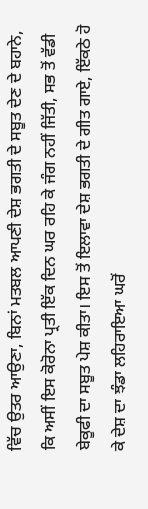ਵਿੱਚ ਉਤਰ ਆਉਣਾ, ਬਿਨਾਂ ਮਤਬਲ ਆਪਣੀ ਦੇਸ਼ ਭਗਤੀ ਦੇ ਸਬੂਤ ਦੇਣ ਦੇ ਬਹਾਨੇ, ਕਿ ਅਸੀਂ ਇਸ ਕੋਰੋਨਾ ਪ੍ਰਤੀ ਇੱਕ ਦਿਨ ਘਰ ਰਹਿ ਕੇ ਜੰਗ ਨਹੀਂ ਜਿੱਤੀ, ਸਭ ਤੋਂ ਵੱਡੀ ਬੇਕੂਫੀ ਦਾ ਸਬੂਤ ਪੇਸ਼ ਕੀਤਾ। ਇਸ ਤੋਂ ਇਲਾਵਾ ਦੇਸ਼ ਭਗਤੀ ਦੇ ਗੀਤ ਗਾਏ, ਇੱਕਠੇ ਹੋ ਕੇ ਦੇਸ਼ ਦਾ ਝੰਡਾ ਲਹਿਰਾਇਆ ਘਰੋਂ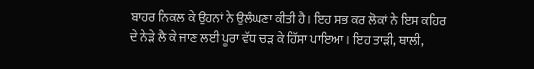ਬਾਹਰ ਨਿਕਲ ਕੇ ਉਹਨਾਂ ਨੇ ਉਲੰਘਣਾ ਕੀਤੀ ਹੈ। ਇਹ ਸਭ ਕਰ ਲੋਕਾਂ ਨੇ ਇਸ ਕਹਿਰ ਦੇ ਨੇੜੇ ਲੈ ਕੇ ਜਾਣ ਲਈ ਪੂਰਾ ਵੱਧ ਚੜ ਕੇ ਹਿੱਸਾ ਪਾਇਆ। ਇਹ ਤਾੜੀ, ਥਾਲੀ,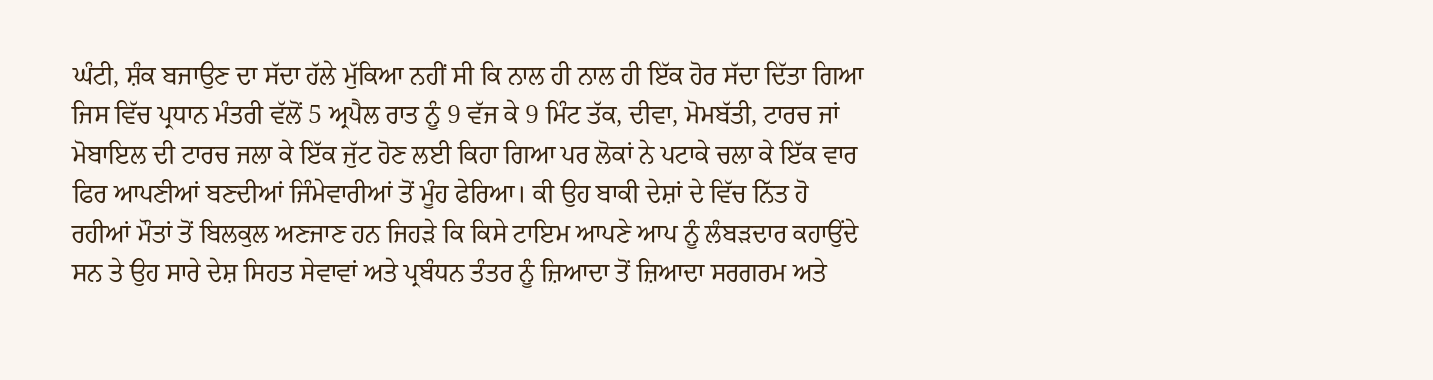ਘੰਟੀ, ਸ਼ੰਕ ਬਜਾਉਣ ਦਾ ਸੱਦਾ ਹੱਲੇ ਮੁੱਕਿਆ ਨਹੀਂ ਸੀ ਕਿ ਨਾਲ ਹੀ ਨਾਲ ਹੀ ਇੱਕ ਹੋਰ ਸੱਦਾ ਦਿੱਤਾ ਗਿਆ ਜਿਸ ਵਿੱਚ ਪ੍ਰਧਾਨ ਮੰਤਰੀ ਵੱਲੋਂ 5 ਅ੍ਰਪੈਲ ਰਾਤ ਨੂੰ 9 ਵੱਜ ਕੇ 9 ਮਿੰਟ ਤੱਕ, ਦੀਵਾ, ਮੋਮਬੱਤੀ, ਟਾਰਚ ਜਾਂ ਮੋਬਾਇਲ ਦੀ ਟਾਰਚ ਜਲਾ ਕੇ ਇੱਕ ਜੁੱਟ ਹੋਣ ਲਈ ਕਿਹਾ ਗਿਆ ਪਰ ਲੋਕਾਂ ਨੇ ਪਟਾਕੇ ਚਲਾ ਕੇ ਇੱਕ ਵਾਰ ਫਿਰ ਆਪਣੀਆਂ ਬਣਦੀਆਂ ਜਿੰਮੇਵਾਰੀਆਂ ਤੋਂ ਮੂੰਹ ਫੇਰਿਆ। ਕੀ ਉਹ ਬਾਕੀ ਦੇਸ਼ਾਂ ਦੇ ਵਿੱਚ ਨਿੱਤ ਹੋ ਰਹੀਆਂ ਮੌਤਾਂ ਤੋਂ ਬਿਲਕੁਲ ਅਣਜਾਣ ਹਨ ਜਿਹੜੇ ਕਿ ਕਿਸੇ ਟਾਇਮ ਆਪਣੇ ਆਪ ਨੂੰ ਲੰਬੜਦਾਰ ਕਹਾਉਂਦੇ ਸਨ ਤੇ ਉਹ ਸਾਰੇ ਦੇਸ਼ ਸਿਹਤ ਸੇਵਾਵਾਂ ਅਤੇ ਪ੍ਰਬੰਧਨ ਤੰਤਰ ਨੂੰ ਜ਼ਿਆਦਾ ਤੋਂ ਜ਼ਿਆਦਾ ਸਰਗਰਮ ਅਤੇ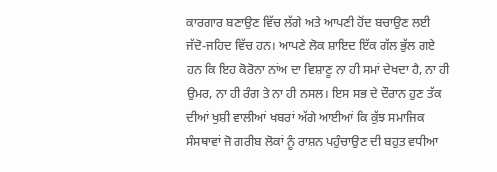ਕਾਰਗਾਰ ਬਣਾਉਣ ਵਿੱਚ ਲੱਗੇ ਅਤੇ ਆਪਣੀ ਹੋਂਦ ਬਚਾਉਣ ਲਈ ਜੱਦੋ-ਜਹਿਦ ਵਿੱਚ ਹਨ। ਆਪਣੇ ਲੋਕ ਸ਼ਾਇਦ ਇੱਕ ਗੱਲ ਭੁੱਲ ਗਏ ਹਨ ਕਿ ਇਹ ਕੋਰੋਨਾ ਨਾਂਅ ਦਾ ਵਿਸ਼ਾਣੂ ਨਾ ਹੀ ਸਮਾਂ ਦੇਖਦਾ ਹੈ, ਨਾ ਹੀ ਉਮਰ, ਨਾ ਹੀ ਰੰਗ ਤੇ ਨਾ ਹੀ ਨਸਲ। ਇਸ ਸਭ ਦੇ ਦੌਰਾਨ ਹੁਣ ਤੱਕ ਦੀਆਂ ਖੁਸ਼ੀ ਵਾਲੀਆਂ ਖਬਰਾਂ ਅੱਗੇ ਆਈਆਂ ਕਿ ਕੁੱਝ ਸਮਾਜਿਕ ਸੰਸਥਾਵਾਂ ਜੋ ਗਰੀਬ ਲੋਕਾਂ ਨੂੰ ਰਾਸ਼ਨ ਪਹੁੰਚਾਉਣ ਦੀ ਬਹੁਤ ਵਧੀਆ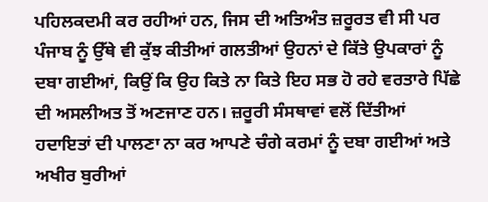ਪਹਿਲਕਦਮੀ ਕਰ ਰਹੀਆਂ ਹਨ, ਜਿਸ ਦੀ ਅਤਿਅੰਤ ਜ਼ਰੂਰਤ ਵੀ ਸੀ ਪਰ ਪੰਜਾਬ ਨੂੰ ਉੱਥੇ ਵੀ ਕੁੱਝ ਕੀਤੀਆਂ ਗਲਤੀਆਂ ਉਹਨਾਂ ਦੇ ਕਿੱਤੇ ਉਪਕਾਰਾਂ ਨੂੰ ਦਬਾ ਗਈਆਂ, ਕਿਉਂ ਕਿ ਉਹ ਕਿਤੇ ਨਾ ਕਿਤੇ ਇਹ ਸਭ ਹੋ ਰਹੇ ਵਰਤਾਰੇ ਪਿੱਛੇ ਦੀ ਅਸਲੀਅਤ ਤੋਂ ਅਣਜਾਣ ਹਨ। ਜ਼ਰੂਰੀ ਸੰਸਥਾਵਾਂ ਵਲੋਂ ਦਿੱਤੀਆਂ ਹਦਾਇਤਾਂ ਦੀ ਪਾਲਣਾ ਨਾ ਕਰ ਆਪਣੇ ਚੰਗੇ ਕਰਮਾਂ ਨੂੰ ਦਬਾ ਗਈਆਂ ਅਤੇ ਅਖੀਰ ਬੁਰੀਆਂ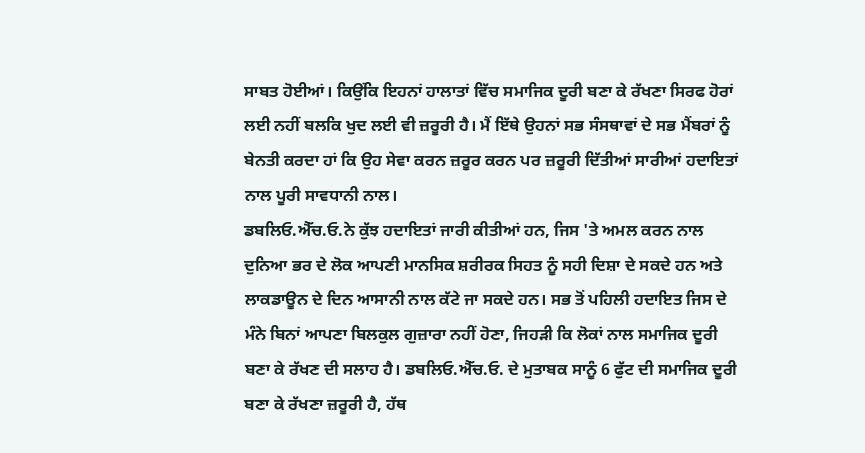ਸਾਬਤ ਹੋਈਆਂ। ਕਿਉਂਕਿ ਇਹਨਾਂ ਹਾਲਾਤਾਂ ਵਿੱਚ ਸਮਾਜਿਕ ਦੂਰੀ ਬਣਾ ਕੇ ਰੱਖਣਾ ਸਿਰਫ ਹੋਰਾਂ ਲਈ ਨਹੀਂ ਬਲਕਿ ਖੁਦ ਲਈ ਵੀ ਜ਼ਰੂਰੀ ਹੈ। ਮੈਂ ਇੱਥੇ ਉਹਨਾਂ ਸਭ ਸੰਸਥਾਵਾਂ ਦੇ ਸਭ ਮੈਂਬਰਾਂ ਨੂੰ ਬੇਨਤੀ ਕਰਦਾ ਹਾਂ ਕਿ ਉਹ ਸੇਵਾ ਕਰਨ ਜ਼ਰੂਰ ਕਰਨ ਪਰ ਜ਼ਰੂਰੀ ਦਿੱਤੀਆਂ ਸਾਰੀਆਂ ਹਦਾਇਤਾਂ ਨਾਲ ਪੂਰੀ ਸਾਵਧਾਨੀ ਨਾਲ।
ਡਬਲਿਓ.ਐੱਚ.ਓ.ਨੇ ਕੁੱਝ ਹਦਾਇਤਾਂ ਜਾਰੀ ਕੀਤੀਆਂ ਹਨ, ਜਿਸ 'ਤੇ ਅਮਲ ਕਰਨ ਨਾਲ ਦੁਨਿਆ ਭਰ ਦੇ ਲੋਕ ਆਪਣੀ ਮਾਨਸਿਕ ਸ਼ਰੀਰਕ ਸਿਹਤ ਨੂੰ ਸਹੀ ਦਿਸ਼ਾ ਦੇ ਸਕਦੇ ਹਨ ਅਤੇ ਲਾਕਡਾਊਨ ਦੇ ਦਿਨ ਆਸਾਨੀ ਨਾਲ ਕੱਟੇ ਜਾ ਸਕਦੇ ਹਨ। ਸਭ ਤੋਂ ਪਹਿਲੀ ਹਦਾਇਤ ਜਿਸ ਦੇ ਮੰਨੇ ਬਿਨਾਂ ਆਪਣਾ ਬਿਲਕੁਲ ਗੁਜ਼ਾਰਾ ਨਹੀਂ ਹੋਣਾ, ਜਿਹੜੀ ਕਿ ਲੋਕਾਂ ਨਾਲ ਸਮਾਜਿਕ ਦੂਰੀ ਬਣਾ ਕੇ ਰੱਖਣ ਦੀ ਸਲਾਹ ਹੈ। ਡਬਲਿਓ.ਐੱਚ.ਓ. ਦੇ ਮੁਤਾਬਕ ਸਾਨੂੰ 6 ਫੁੱਟ ਦੀ ਸਮਾਜਿਕ ਦੂਰੀ ਬਣਾ ਕੇ ਰੱਖਣਾ ਜ਼ਰੂਰੀ ਹੈ, ਹੱਥ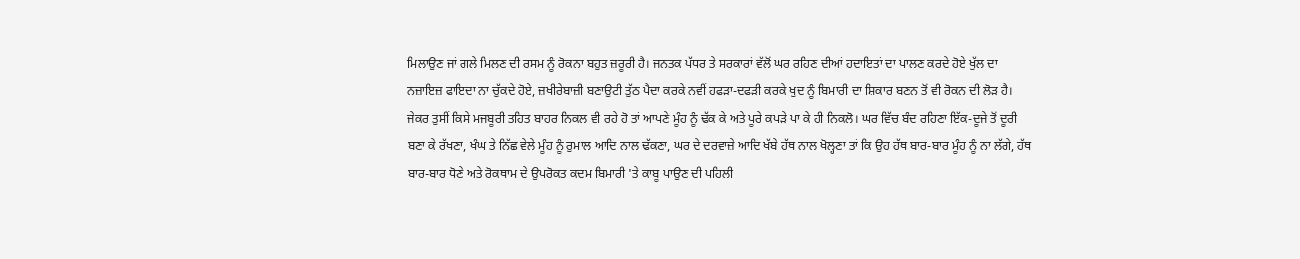ਮਿਲਾਉਣ ਜਾਂ ਗਲੇ ਮਿਲਣ ਦੀ ਰਸਮ ਨੂੰ ਰੋਕਨਾ ਬਹੁਤ ਜ਼ਰੂਰੀ ਹੈ। ਜਨਤਕ ਪੱਧਰ ਤੇ ਸਰਕਾਰਾਂ ਵੱਲੋਂ ਘਰ ਰਹਿਣ ਦੀਆਂ ਹਦਾਇਤਾਂ ਦਾ ਪਾਲਣ ਕਰਦੇ ਹੋਏ ਖੁੱਲ ਦਾ ਨਜ਼ਾਇਜ਼ ਫਾਇਦਾ ਨਾ ਚੁੱਕਦੇ ਹੋਏ, ਜ਼ਖੀਰੇਬਾਜ਼ੀ ਬਣਾਉਟੀ ਤੁੱਠ ਪੈਦਾ ਕਰਕੇ ਨਵੀਂ ਹਫੜਾ-ਦਫੜੀ ਕਰਕੇ ਖੁਦ ਨੂੰ ਬਿਮਾਰੀ ਦਾ ਸ਼ਿਕਾਰ ਬਣਨ ਤੋਂ ਵੀ ਰੋਕਨ ਦੀ ਲੋੜ ਹੈ। ਜੇਕਰ ਤੁਸੀਂ ਕਿਸੇ ਮਜਬੂਰੀ ਤਹਿਤ ਬਾਹਰ ਨਿਕਲ ਵੀ ਰਹੇ ਹੋ ਤਾਂ ਆਪਣੇ ਮੂੰਹ ਨੂੰ ਢੱਕ ਕੇ ਅਤੇ ਪੂਰੇ ਕਪੜੇ ਪਾ ਕੇ ਹੀ ਨਿਕਲੋ। ਘਰ ਵਿੱਚ ਬੰਦ ਰਹਿਣਾ ਇੱਕ-ਦੂਜੇ ਤੋਂ ਦੂਰੀ ਬਣਾ ਕੇ ਰੱਖਣਾ, ਖੰਘ ਤੇ ਨਿੱਛ ਵੇਲੇ ਮੂੰਹ ਨੂੰ ਰੁਮਾਲ ਆਦਿ ਨਾਲ ਢੱਕਣਾ, ਘਰ ਦੇ ਦਰਵਾਜ਼ੇ ਆਦਿ ਖੱਬੇ ਹੱਥ ਨਾਲ ਖੋਲ੍ਹਣਾ ਤਾਂ ਕਿ ਉਹ ਹੱਥ ਬਾਰ-ਬਾਰ ਮੂੰਹ ਨੂੰ ਨਾ ਲੱਗੇ, ਹੱਥ ਬਾਰ-ਬਾਰ ਧੋਣੇ ਅਤੇ ਰੋਕਥਾਮ ਦੇ ਉਪਰੋਕਤ ਕਦਮ ਬਿਮਾਰੀ 'ਤੇ ਕਾਬੂ ਪਾਉਣ ਦੀ ਪਹਿਲੀ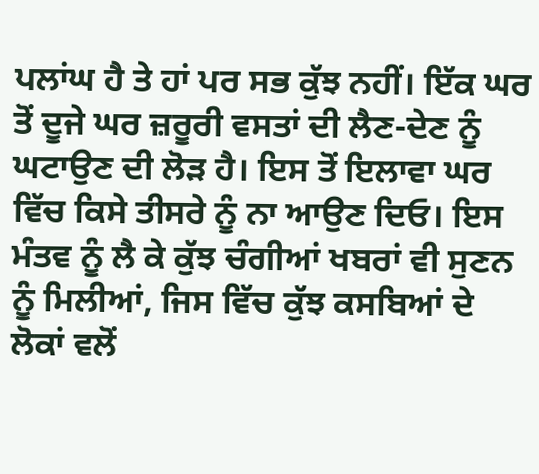ਪਲਾਂਘ ਹੈ ਤੇ ਹਾਂ ਪਰ ਸਭ ਕੁੱਝ ਨਹੀਂ। ਇੱਕ ਘਰ ਤੋਂ ਦੂਜੇ ਘਰ ਜ਼ਰੂਰੀ ਵਸਤਾਂ ਦੀ ਲੈਣ-ਦੇਣ ਨੂੰ ਘਟਾਉਣ ਦੀ ਲੋੜ ਹੈ। ਇਸ ਤੋਂ ਇਲਾਵਾ ਘਰ ਵਿੱਚ ਕਿਸੇ ਤੀਸਰੇ ਨੂੰ ਨਾ ਆਉਣ ਦਿਓ। ਇਸ ਮੰਤਵ ਨੂੰ ਲੈ ਕੇ ਕੁੱਝ ਚੰਗੀਆਂ ਖਬਰਾਂ ਵੀ ਸੁਣਨ ਨੂੰ ਮਿਲੀਆਂ, ਜਿਸ ਵਿੱਚ ਕੁੱਝ ਕਸਬਿਆਂ ਦੇ ਲੋਕਾਂ ਵਲੋਂ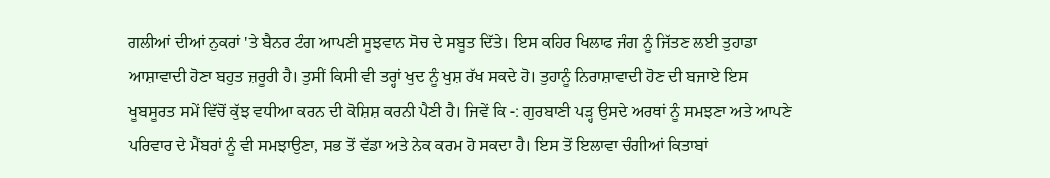ਗਲੀਆਂ ਦੀਆਂ ਨੁਕਰਾਂ 'ਤੇ ਬੈਨਰ ਟੰਗ ਆਪਣੀ ਸੂਝਵਾਨ ਸੋਚ ਦੇ ਸਬੂਤ ਦਿੱਤੇ। ਇਸ ਕਹਿਰ ਖਿਲਾਫ ਜੰਗ ਨੂੰ ਜਿੱਤਣ ਲਈ ਤੁਹਾਡਾ ਆਸ਼ਾਵਾਦੀ ਹੋਣਾ ਬਹੁਤ ਜ਼ਰੂਰੀ ਹੈ। ਤੁਸੀਂ ਕਿਸੀ ਵੀ ਤਰ੍ਹਾਂ ਖੁਦ ਨੂੰ ਖੁਸ਼ ਰੱਖ ਸਕਦੇ ਹੋ। ਤੁਹਾਨੂੰ ਨਿਰਾਸ਼ਾਵਾਦੀ ਹੋਣ ਦੀ ਬਜਾਏ ਇਸ ਖੂਬਸੂਰਤ ਸਮੇਂ ਵਿੱਚੋਂ ਕੁੱਝ ਵਧੀਆ ਕਰਨ ਦੀ ਕੋਸ਼ਿਸ਼ ਕਰਨੀ ਪੈਣੀ ਹੈ। ਜਿਵੇਂ ਕਿ -: ਗੁਰਬਾਣੀ ਪੜ੍ਹ ਉਸਦੇ ਅਰਥਾਂ ਨੂੰ ਸਮਝਣਾ ਅਤੇ ਆਪਣੇ ਪਰਿਵਾਰ ਦੇ ਮੈਂਬਰਾਂ ਨੂੰ ਵੀ ਸਮਝਾਉਣਾ, ਸਭ ਤੋਂ ਵੱਡਾ ਅਤੇ ਨੇਕ ਕਰਮ ਹੋ ਸਕਦਾ ਹੈ। ਇਸ ਤੋਂ ਇਲਾਵਾ ਚੰਗੀਆਂ ਕਿਤਾਬਾਂ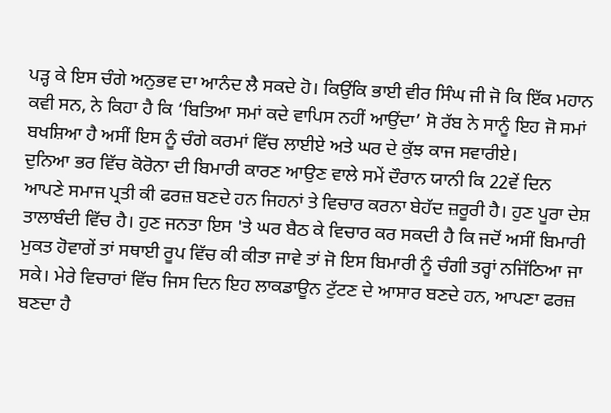ਪੜ੍ਹ ਕੇ ਇਸ ਚੰਗੇ ਅਨੁਭਵ ਦਾ ਆਨੰਦ ਲੈ ਸਕਦੇ ਹੋ। ਕਿਉਂਕਿ ਭਾਈ ਵੀਰ ਸਿੰਘ ਜੀ ਜੋ ਕਿ ਇੱਕ ਮਹਾਨ ਕਵੀ ਸਨ, ਨੇ ਕਿਹਾ ਹੈ ਕਿ ‘ਬਿਤਿਆ ਸਮਾਂ ਕਦੇ ਵਾਪਿਸ ਨਹੀਂ ਆਉਂਦਾ’ ਸੋ ਰੱਬ ਨੇ ਸਾਨੂੰ ਇਹ ਜੋ ਸਮਾਂ ਬਖਸ਼ਿਆ ਹੈ ਅਸੀਂ ਇਸ ਨੂੰ ਚੰਗੇ ਕਰਮਾਂ ਵਿੱਚ ਲਾਈਏ ਅਤੇ ਘਰ ਦੇ ਕੁੱਝ ਕਾਜ ਸਵਾਰੀਏ।
ਦੁਨਿਆ ਭਰ ਵਿੱਚ ਕੋਰੋਨਾ ਦੀ ਬਿਮਾਰੀ ਕਾਰਣ ਆਉਣ ਵਾਲੇ ਸਮੇਂ ਦੌਰਾਨ ਯਾਨੀ ਕਿ 22ਵੇਂ ਦਿਨ ਆਪਣੇ ਸਮਾਜ ਪ੍ਰਤੀ ਕੀ ਫਰਜ਼ ਬਣਦੇ ਹਨ ਜਿਹਨਾਂ ਤੇ ਵਿਚਾਰ ਕਰਨਾ ਬੇਹੱਦ ਜ਼ਰੂਰੀ ਹੈ। ਹੁਣ ਪੂਰਾ ਦੇਸ਼ ਤਾਲਾਬੰਦੀ ਵਿੱਚ ਹੈ। ਹੁਣ ਜਨਤਾ ਇਸ 'ਤੇ ਘਰ ਬੈਠ ਕੇ ਵਿਚਾਰ ਕਰ ਸਕਦੀ ਹੈ ਕਿ ਜਦੋਂ ਅਸੀਂ ਬਿਮਾਰੀ ਮੁਕਤ ਹੋਵਾਗੇਂ ਤਾਂ ਸਥਾਈ ਰੂਪ ਵਿੱਚ ਕੀ ਕੀਤਾ ਜਾਵੇ ਤਾਂ ਜੋ ਇਸ ਬਿਮਾਰੀ ਨੂੰ ਚੰਗੀ ਤਰ੍ਹਾਂ ਨਜਿੱਠਿਆ ਜਾ ਸਕੇ। ਮੇਰੇ ਵਿਚਾਰਾਂ ਵਿੱਚ ਜਿਸ ਦਿਨ ਇਹ ਲਾਕਡਾਊਨ ਟੁੱਟਣ ਦੇ ਆਸਾਰ ਬਣਦੇ ਹਨ, ਆਪਣਾ ਫਰਜ਼ ਬਣਦਾ ਹੈ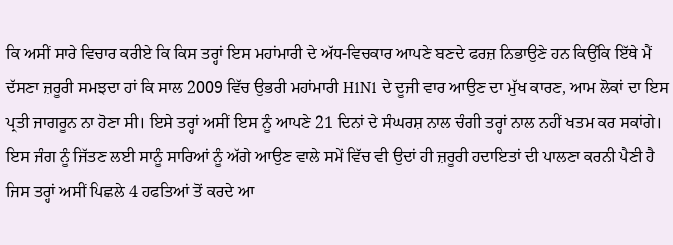ਕਿ ਅਸੀਂ ਸਾਰੇ ਵਿਚਾਰ ਕਰੀਏ ਕਿ ਕਿਸ ਤਰ੍ਹਾਂ ਇਸ ਮਹਾਂਮਾਰੀ ਦੇ ਅੱਧ-ਵਿਚਕਾਰ ਆਪਣੇ ਬਣਦੇ ਫਰਜ਼ ਨਿਭਾਉਣੇ ਹਨ ਕਿਉਂਕਿ ਇੱਥੇ ਮੈਂ ਦੱਸਣਾ ਜ਼ਰੂਰੀ ਸਮਝਦਾ ਹਾਂ ਕਿ ਸਾਲ 2009 ਵਿੱਚ ਉਭਰੀ ਮਹਾਂਮਾਰੀ H1N1 ਦੇ ਦੂਜੀ ਵਾਰ ਆਉਣ ਦਾ ਮੁੱਖ ਕਾਰਣ, ਆਮ ਲੋਕਾਂ ਦਾ ਇਸ ਪ੍ਰਤੀ ਜਾਗਰੂਨ ਨਾ ਹੋਣਾ ਸੀ। ਇਸੇ ਤਰ੍ਹਾਂ ਅਸੀਂ ਇਸ ਨੂੰ ਆਪਣੇ 21 ਦਿਨਾਂ ਦੇ ਸੰਘਰਸ਼ ਨਾਲ ਚੰਗੀ ਤਰ੍ਹਾਂ ਨਾਲ ਨਹੀਂ ਖਤਮ ਕਰ ਸਕਾਂਗੇ। ਇਸ ਜੰਗ ਨੂੰ ਜਿੱਤਣ ਲਈ ਸਾਨੂੰ ਸਾਰਿਆਂ ਨੂੰ ਅੱਗੇ ਆਉਣ ਵਾਲੇ ਸਮੇਂ ਵਿੱਚ ਵੀ ਉਦਾਂ ਹੀ ਜ਼ਰੂਰੀ ਹਦਾਇਤਾਂ ਦੀ ਪਾਲਣਾ ਕਰਨੀ ਪੈਣੀ ਹੈ ਜਿਸ ਤਰ੍ਹਾਂ ਅਸੀਂ ਪਿਛਲੇ 4 ਹਫਤਿਆਂ ਤੋਂ ਕਰਦੇ ਆ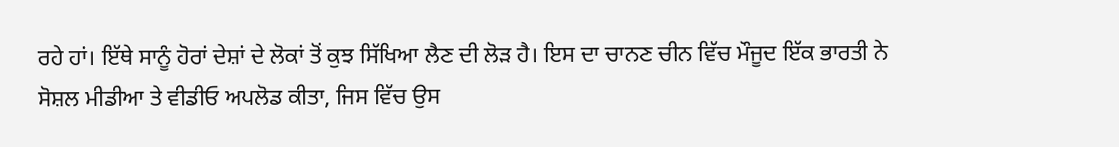ਰਹੇ ਹਾਂ। ਇੱਥੇ ਸਾਨੂੰ ਹੋਰਾਂ ਦੇਸ਼ਾਂ ਦੇ ਲੋਕਾਂ ਤੋਂ ਕੁਝ ਸਿੱਖਿਆ ਲੈਣ ਦੀ ਲੋੜ ਹੈ। ਇਸ ਦਾ ਚਾਨਣ ਚੀਨ ਵਿੱਚ ਮੌਜੂਦ ਇੱਕ ਭਾਰਤੀ ਨੇ ਸੋਸ਼ਲ ਮੀਡੀਆ ਤੇ ਵੀਡੀਓ ਅਪਲੋਡ ਕੀਤਾ, ਜਿਸ ਵਿੱਚ ਉਸ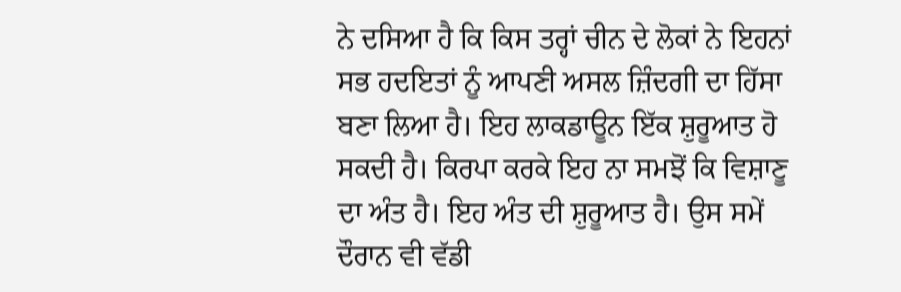ਨੇ ਦਸਿਆ ਹੈ ਕਿ ਕਿਸ ਤਰ੍ਹਾਂ ਚੀਨ ਦੇ ਲੋਕਾਂ ਨੇ ਇਹਨਾਂ ਸਭ ਹਦਇਤਾਂ ਨੂੰ ਆਪਣੀ ਅਸਲ ਜ਼ਿੰਦਗੀ ਦਾ ਹਿੱਸਾ ਬਣਾ ਲਿਆ ਹੈ। ਇਹ ਲਾਕਡਾਊਨ ਇੱਕ ਸ਼ੁਰੂਆਤ ਹੋ ਸਕਦੀ ਹੈ। ਕਿਰਪਾ ਕਰਕੇ ਇਹ ਨਾ ਸਮਝੋਂ ਕਿ ਵਿਸ਼ਾਣੂ ਦਾ ਅੰਤ ਹੈ। ਇਹ ਅੰਤ ਦੀ ਸ਼ੁਰੂਆਤ ਹੈ। ਉਸ ਸਮੇਂ ਦੌਰਾਨ ਵੀ ਵੱਡੀ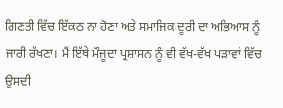ਗਿਣਤੀ ਵਿੱਚ ਇੱਕਠ ਨਾ ਹੋਣਾ ਅਤੇ ਸਮਾਜਿਕ ਦੂਰੀ ਦਾ ਅਭਿਆਸ ਨੂੰ ਜਾਰੀ ਰੱਖਣਾ। ਮੈਂ ਇੱਥੇ ਮੌਜੂਦਾ ਪ੍ਰਸ਼ਾਸਨ ਨੂੰ ਵੀ ਵੱਖ-ਵੱਖ ਪੜਾਵਾਂ ਵਿੱਚ ਉਸਦੀ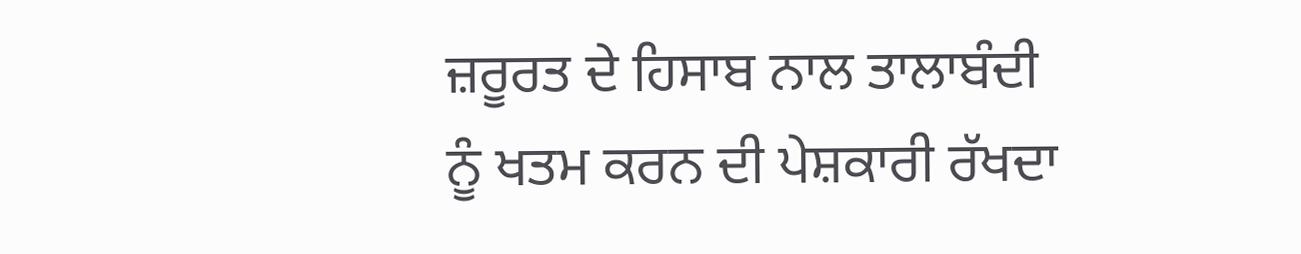ਜ਼ਰੂਰਤ ਦੇ ਹਿਸਾਬ ਨਾਲ ਤਾਲਾਬੰਦੀ ਨੂੰ ਖਤਮ ਕਰਨ ਦੀ ਪੇਸ਼ਕਾਰੀ ਰੱਖਦਾ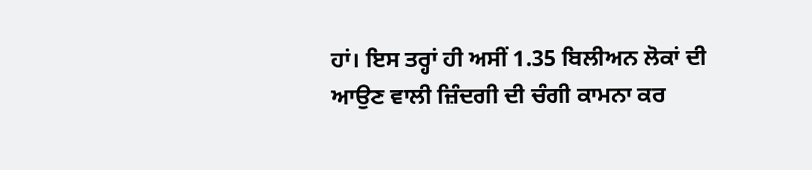ਹਾਂ। ਇਸ ਤਰ੍ਹਾਂ ਹੀ ਅਸੀਂ 1.35 ਬਿਲੀਅਨ ਲੋਕਾਂ ਦੀ ਆਉਣ ਵਾਲੀ ਜ਼ਿੰਦਗੀ ਦੀ ਚੰਗੀ ਕਾਮਨਾ ਕਰ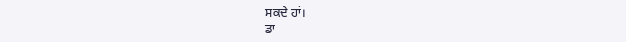ਸਕਦੇ ਹਾਂ।
ਡਾ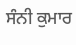ਸੰਨੀ ਕੁਮਾਰ